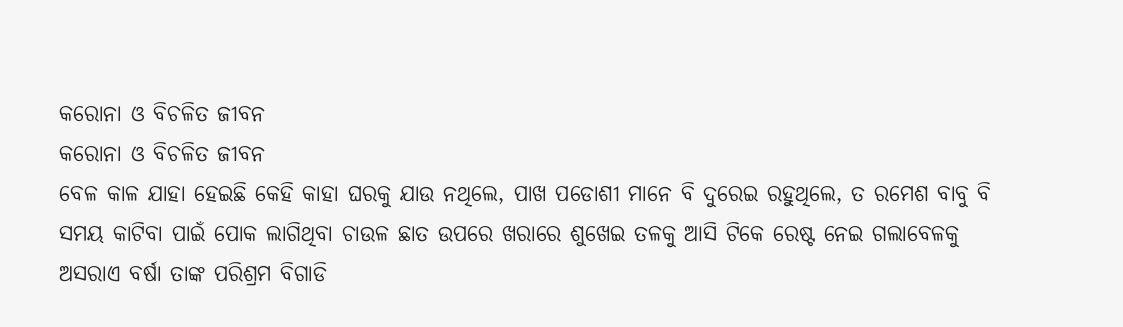କରୋନା ଓ ବିଚଳିତ ଜୀବନ
କରୋନା ଓ ବିଚଳିତ ଜୀବନ
ବେଳ କାଳ ଯାହା ହେଇଛି କେହି କାହା ଘରକୁ ଯାଉ ନଥିଲେ, ପାଖ ପଡୋଶୀ ମାନେ ବି ଦୁରେଇ ରହୁଥିଲେ, ତ ରମେଶ ବାବୁ ବି ସମୟ କାଟିବା ପାଇଁ ପୋକ ଲାଗିଥିବା ଚାଉଳ ଛାତ ଉପରେ ଖରାରେ ଶୁଖେଇ ତଳକୁ ଆସି ଟିକେ ରେଷ୍ଟ ନେଇ ଗଲାବେଳକୁ ଅସରାଏ ବର୍ଷା ତାଙ୍କ ପରିଶ୍ରମ ବିଗାଡି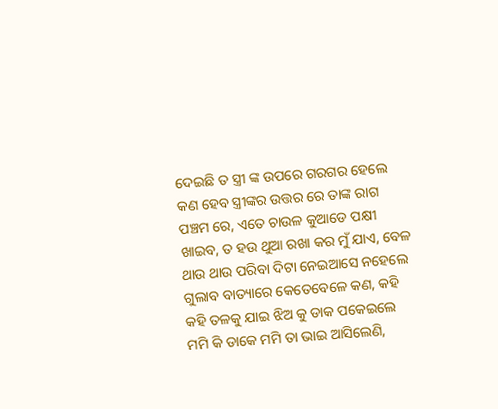ଦେଇଛି ତ ସ୍ତ୍ରୀ ଙ୍କ ଉପରେ ଗରଗର ହେଲେ କଣ ହେବ ସ୍ତ୍ରୀଙ୍କର ଉତ୍ତର ରେ ତାଙ୍କ ରାଗ ପଞ୍ଚମ ରେ, ଏତେ ଚାଉଳ କୁଆଡେ ପକ୍ଷୀ ଖାଇବ, ତ ହଉ ଥୁଆ ରଖା କର ମୁଁ ଯାଏ, ବେଳ ଥାଉ ଥାଉ ପରିବା ଦିଟା ନେଇଆସେ ନହେଲେ ଗୁଲାବ ବାତ୍ୟାରେ କେତେବେଳେ କଣ, କହି କହି ତଳକୁ ଯାଇ ଝିଅ କୁ ଡାକ ପକେଇଲେ ମମି କି ଡାକେ ମମି ତା ଭାଇ ଆସିଲେଣି,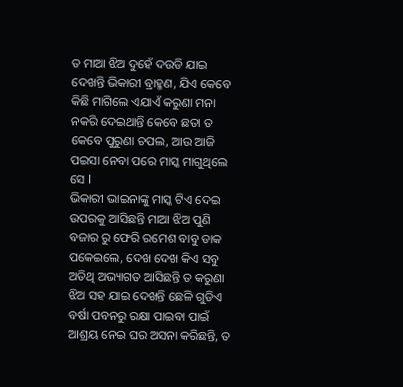ତ ମାଆ ଝିଅ ଦୁହେଁ ଦଉଡି ଯାଇ ଦେଖନ୍ତି ଭିକାରୀ ବ୍ରାହ୍ମଣ, ଯିଏ କେବେ କିଛି ମାଗିଲେ ଏଯାଏଁ କରୁଣା ମନା ନକରି ଦେଇଥାନ୍ତି କେବେ ଛତା ତ କେବେ ପୁରୁଣା ଚପଲ, ଆଉ ଆଜି ପଇସା ନେବା ପରେ ମାସ୍କ ମାଗୁଥିଲେ ସେ l
ଭିକାରୀ ଭାଇନାଙ୍କୁ ମାସ୍କ ଟିଏ ଦେଇ ଉପରକୁ ଆସିଛନ୍ତି ମାଆ ଝିଅ ପୁଣି ବଜାର ରୁ ଫେରି ରମେଶ ବାବୁ ଡାକ ପକେଇଲେ, ଦେଖ ଦେଖ କିଏ ସବୁ ଅତିଥି ଅଭ୍ୟାଗତ ଆସିଛନ୍ତି ତ କରୁଣା ଝିଅ ସହ ଯାଇ ଦେଖନ୍ତି ଛେଳି ଗୁଡିଏ ବର୍ଷା ପବନରୁ ରକ୍ଷା ପାଇବା ପାଇଁ ଆଶ୍ରୟ ନେଇ ଘର ଅସନା କରିଛନ୍ତି, ତ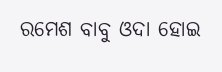ରମେଶ ବାବୁ ଓଦା ହୋଇ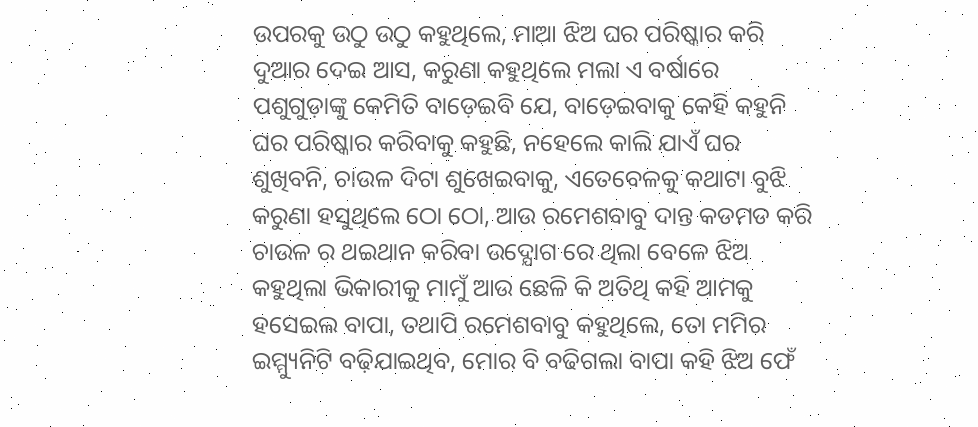ଉପରକୁ ଉଠୁ ଉଠୁ କହୁଥିଲେ, ମାଆ ଝିଅ ଘର ପରିଷ୍କାର କରି ଦୁଆର ଦେଇ ଆସ, କରୁଣା କହୁଥିଲେ ମଲା ଏ ବର୍ଷାରେ ପଶୁଗୁଡ଼ାଙ୍କୁ କେମିତି ବାଡ଼େଇବି ଯେ, ବାଡ଼େଇବାକୁ କେହି କହୁନି ଘର ପରିଷ୍କାର କରିବାକୁ କହୁଛି, ନହେଲେ କାଲି ଯାଏଁ ଘର ଶୁଖିବନି, ଚାଉଳ ଦିଟା ଶୁଖେଇବାକୁ, ଏତେବେଳକୁ କଥାଟା ବୁଝି କରୁଣା ହସୁଥିଲେ ଠୋ ଠୋ, ଆଉ ରମେଶବାବୁ ଦାନ୍ତ କଡମଡ କରି ଚାଉଳ ର ଥଇଥାନ କରିବା ଉଦ୍ଯୋଗ ରେ ଥିଲା ବେଳେ ଝିଅ କହୁଥିଲା ଭିକାରୀକୁ ମାମୁଁ ଆଉ ଛେଳି କି ଅତିଥି କହି ଆମକୁ ହସେଇଲ ବାପା, ତଥାପି ରମେଶବାବୁ କହୁଥିଲେ, ତୋ ମମିର ଇମ୍ମ୍ୟୁନିଟି ବଢ଼ିଯାଇଥିବ, ମୋର ବି ବଢିଗଲା ବାପା କହି ଝିଅ ଫେଁ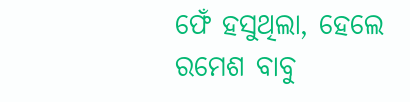ଫେଁ ହସୁଥିଲା, ହେଲେ ରମେଶ ବାବୁ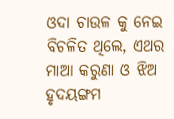ଓଦା ଚାଉଳ କୁ ନେଇ ବିଚଳିତ ଥିଲେ, ଏଥର ମାଆ କରୁଣା ଓ ଝିଅ ହୃଦୟଙ୍ଗମ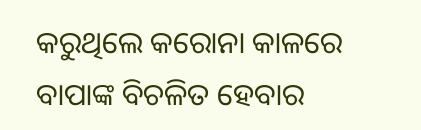କରୁଥିଲେ କରୋନା କାଳରେ ବାପାଙ୍କ ବିଚଳିତ ହେବାର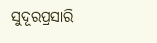ସୁଦୂରପ୍ରସାରି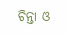ଚିନ୍ତା ଓ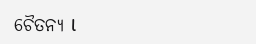ଚୈତନ୍ୟ l